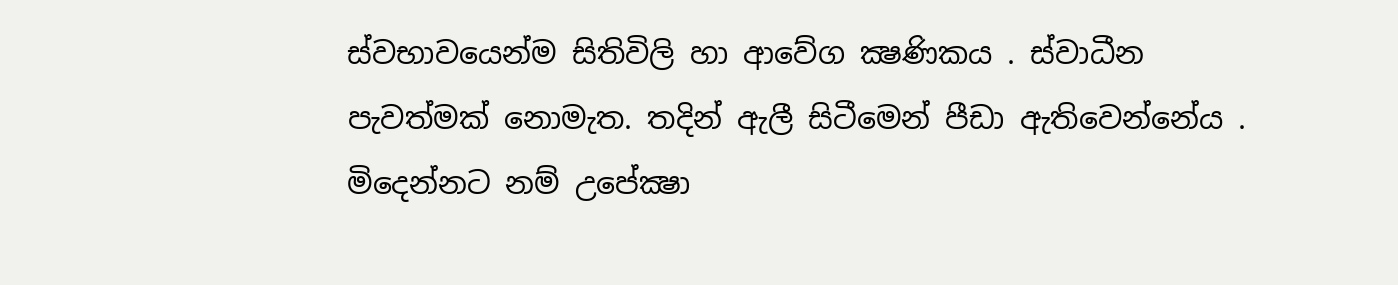ස්වභාවයෙන්ම සිතිවිලි හා ආවේග ක්‍ෂණිකය . ස්වාධීන පැවත්මක් නොමැත. තදින් ඇලී සිටීමෙන් පීඩා ඇතිවෙන්නේය . මිදෙන්නට නම් උපේක්‍ෂා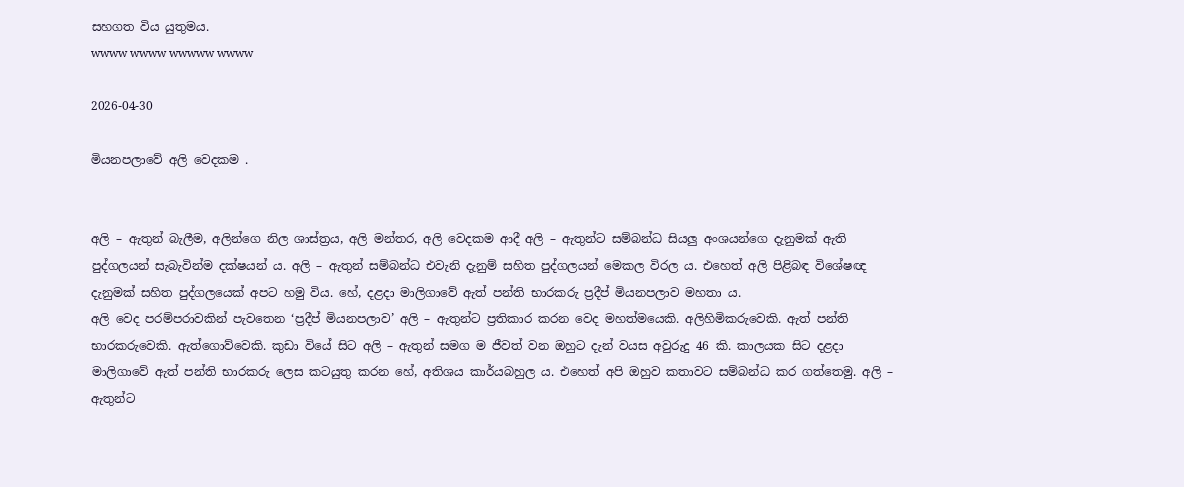සහගත විය යුතුමය.
wwww wwww wwwww wwww

2026-04-30

මියනපලාවේ අලි වෙදකම .


අලි – ඇතුන් බැලීම, අලින්ගෙ නිල ශාස්ත්‍රය, අලි මන්තර, අලි වෙදකම ආදී අලි – ඇතුන්ට සම්බන්ධ සියලු අංශයන්ගෙ දැනුමක් ඇති පුද්ගලයන් සැබැවින්ම දක්ෂයන් ය. අලි – ඇතුන් සම්බන්ධ එවැනි දැනුම් සහිත පුද්ගලයන් මෙකල විරල ය. එහෙත් අලි පිළිබඳ විශේෂඥ දැනුමක් සහිත පුද්ගලයෙක් අපට හමු විය. හේ, දළදා මාලිගාවේ ඇත් පන්ති භාරකරු ප්‍රදීප් මියනපලාව මහතා ය.
අලි වෙද පරම්පරාවකින් පැවතෙන ‘ප්‍රදීප් මියනපලාව’ අලි – ඇතුන්ට ප්‍රතිකාර කරන වෙද මහත්මයෙකි. අලිහිමිකරුවෙකි. ඇත් පන්ති භාරකරුවෙකි. ඇත්ගොව්වෙකි. කුඩා වියේ සිට අලි – ඇතුන් සමග ම ජීවත් වන ඔහුට දැන් වයස අවුරුදු 46 කි. කාලයක සිට දළදා මාලිගාවේ ඇත් පන්ති භාරකරු ලෙස කටයුතු කරන හේ, අතිශය කාර්යබහුල ය. එහෙත් අපි ඔහුව කතාවට සම්බන්ධ කර ගත්තෙමු. අලි – ඇතුන්ට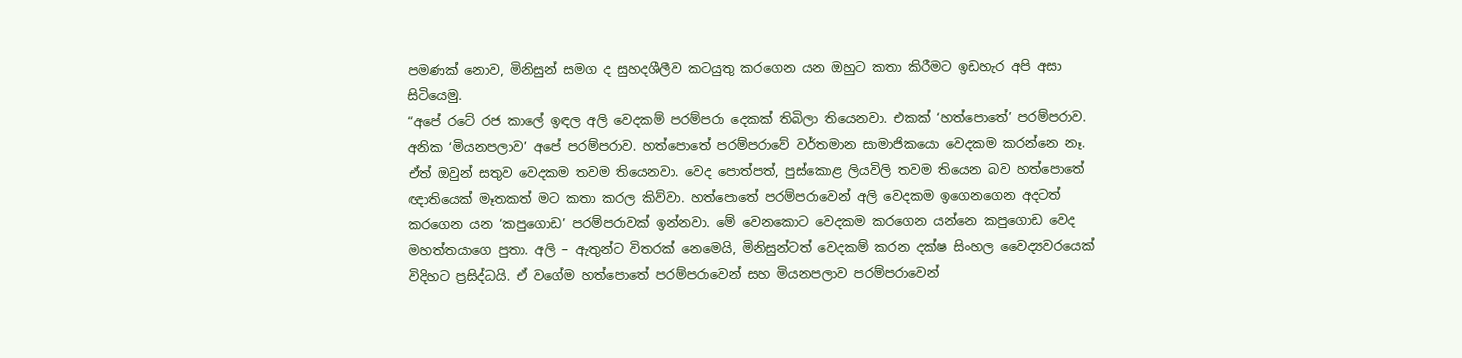පමණක් නොව, මිනිසුන් සමග ද සුහදශීලීව කටයුතු කරගෙන යන ඔහුට කතා කිරීමට ඉඩහැර අපි අසා සිටියෙමු.
“අපේ රටේ රජ කාලේ ඉඳල අලි වෙදකම් පරම්පරා දෙකක් තිබිලා තියෙනවා. එකක් ‘හත්පොතේ’ පරම්පරාව. අනික ‘මියනපලාව’ අපේ පරම්පරාව. හත්පොතේ පරම්පරාවේ වර්තමාන සාමාජිකයො වෙදකම කරන්නෙ නෑ. ඒත් ඔවුන් සතුව වෙදකම තවම තියෙනවා. වෙද පොත්පත්, පුස්කොළ ලියවිලි තවම තියෙන බව හත්පොතේ ඥාතියෙක් මෑතකත් මට කතා කරල කිව්වා. හත්පොතේ පරම්පරාවෙන් අලි වෙදකම ඉගෙනගෙන අදටත් කරගෙන යන ‘කපුගොඩ’ පරම්පරාවක් ඉන්නවා. මේ වෙනකොට වෙදකම කරගෙන යන්නෙ කපුගොඩ වෙද මහත්තයාගෙ පුතා. අලි – ඇතුන්ට විතරක් නෙමෙයි, මිනිසුන්ටත් වෙදකම් කරන දක්ෂ සිංහල වෛද්‍යවරයෙක් විදිහට ප්‍රසිද්ධයි. ඒ වගේම හත්පොතේ පරම්පරාවෙන් සහ මියනපලාව පරම්පරාවෙන්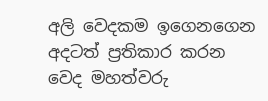අලි වෙදකම ඉගෙනගෙන අදටත් ප්‍රතිකාර කරන වෙද මහත්වරු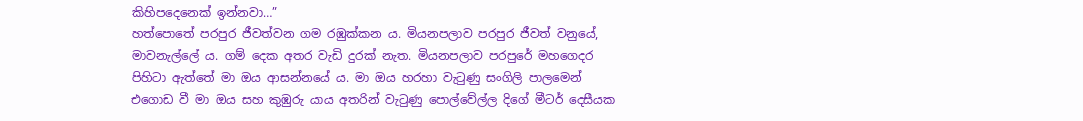කිහිපදෙනෙක් ඉන්නවා…”
හත්පොතේ පරපුර ජීවත්වන ගම රඹුක්කන ය. මියනපලාව පරපුර ජීවත් වනුයේ, මාවනැල්ලේ ය. ගම් දෙක අතර වැඩි දුරක් නැත. මියනපලාව පරපුරේ මහගෙදර පිහිටා ඇත්තේ මා ඔය ආසන්නයේ ය. මා ඔය හරහා වැටුණු සංගිලි පාලමෙන් එගොඩ වී මා ඔය සහ කුඹුරු යාය අතරින් වැටුණු පොල්වේල්ල දිගේ මීටර් දෙසීයක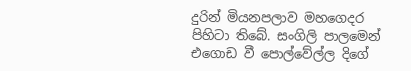දුරින් මියනපලාව මහගෙදර පිහිටා තිබේ. සංගිලි පාලමෙන් එගොඩ වී පොල්වේල්ල දිගේ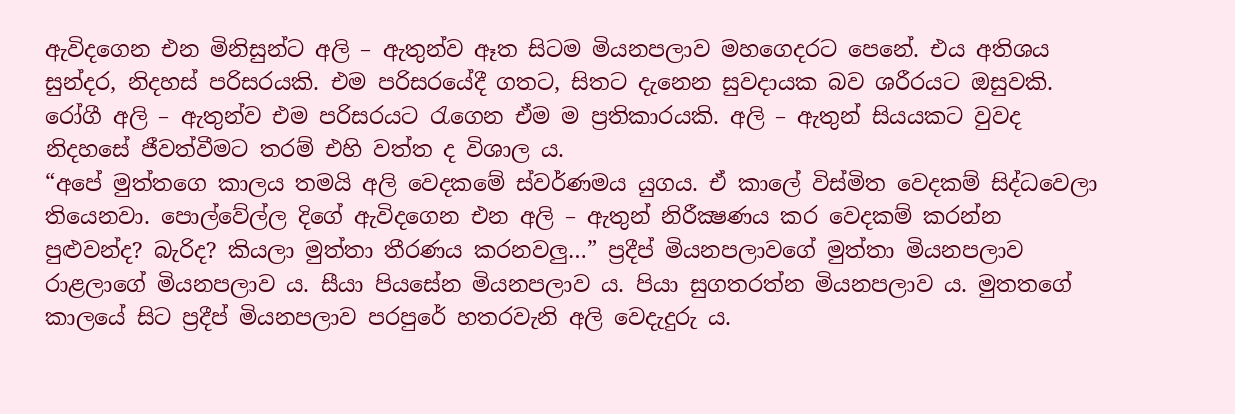ඇවිදගෙන එන මිනිසුන්ට අලි – ඇතුන්ව ඈත සිටම මියනපලාව මහගෙදරට පෙනේ. එය අතිශය සුන්දර, නිදහස් පරිසරයකි. එම පරිසරයේදී ගතට, සිතට දැනෙන සුවදායක බව ශරීරයට ඔසුවකි. රෝගී අලි – ඇතුන්ව එම පරිසරයට රැගෙන ඒම ම ප්‍රතිකාරයකි. අලි – ඇතුන් සියයකට වුවද නිදහසේ ජීවත්වීමට තරම් එහි වත්ත ද විශාල ය.
“අපේ මුත්තගෙ කාලය තමයි අලි වෙදකමේ ස්වර්ණමය යුගය. ඒ කාලේ විස්මිත වෙදකම් සිද්ධවෙලා තියෙනවා. පොල්වේල්ල දිගේ ඇවිදගෙන එන අලි – ඇතුන් නිරීක්‍ෂණය කර වෙදකම් කරන්න පුළුවන්ද? බැරිද? කියලා මුත්තා තීරණය කරනවලු…” ප්‍රදීප් මියනපලාවගේ මුත්තා මියනපලාව රාළලාගේ මියනපලාව ය. සීයා පියසේන මියනපලාව ය. පියා සුගතරත්න මියනපලාව ය. මුතතගේ කාලයේ සිට ප්‍රදීප් මියනපලාව පරපුරේ හතරවැනි අලි වෙදැදුරු ය.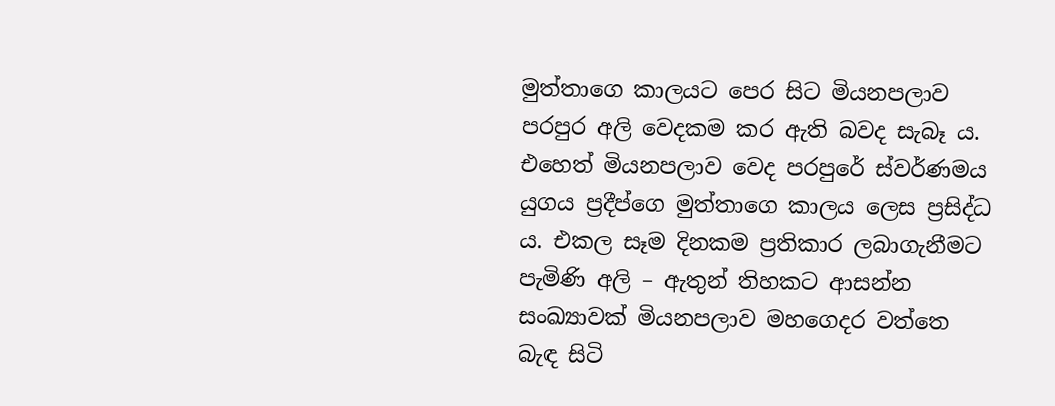මුත්තාගෙ කාලයට පෙර සිට මියනපලාව පරපුර අලි වෙදකම කර ඇති බවද සැබෑ ය. එහෙත් මියනපලාව වෙද පරපුරේ ස්වර්ණමය යුගය ප්‍රදීප්ගෙ මුත්තාගෙ කාලය ලෙස ප්‍රසිද්ධ ය. එකල සෑම දිනකම ප්‍රතිකාර ලබාගැනීමට පැමිණි අලි – ඇතුන් තිහකට ආසන්න සංඛ්‍යාවක් මියනපලාව මහගෙදර වත්තෙ බැඳ සිටි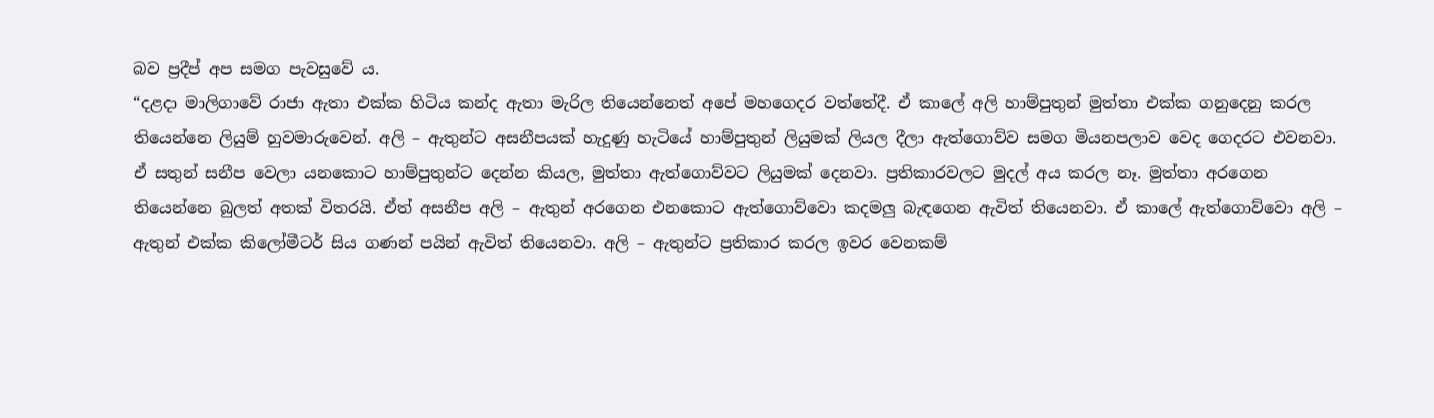බව ප්‍රදීප් අප සමග පැවසුවේ ය.
“දළදා මාලිගාවේ රාජා ඇතා එක්ක හිටිය කන්ද ඇතා මැරිල තියෙන්නෙත් අපේ මහගෙදර වත්තේදී. ඒ කාලේ අලි හාම්පුතුන් මුත්තා එක්ක ගනුදෙනු කරල තියෙන්නෙ ලියුම් හුවමාරුවෙන්. අලි – ඇතුන්ට අසනීපයක් හැදුණු හැටියේ හාම්පුතුන් ලියුමක් ලියල දීලා ඇත්ගොව්ව සමග මියනපලාව වෙද ගෙදරට එවනවා. ඒ සතුන් සනීප වෙලා යනකොට හාම්පුතුන්ට දෙන්න කියල, මුත්තා ඇත්ගොව්වට ලියුමක් දෙනවා. ප්‍රතිකාරවලට මුදල් අය කරල නෑ. මුත්තා අරගෙන තියෙන්නෙ බුලත් අතක් විතරයි. ඒත් අසනීප අලි – ඇතුන් අරගෙන එනකොට ඇත්ගොව්වො කදමලු බැඳගෙන ඇවිත් තියෙනවා. ඒ කාලේ ඇත්ගොව්වො අලි – ඇතුන් එක්ක කිලෝමීටර් සිය ගණන් පයින් ඇවිත් තියෙනවා. අලි – ඇතුන්ට ප්‍රතිකාර කරල ඉවර වෙනකම්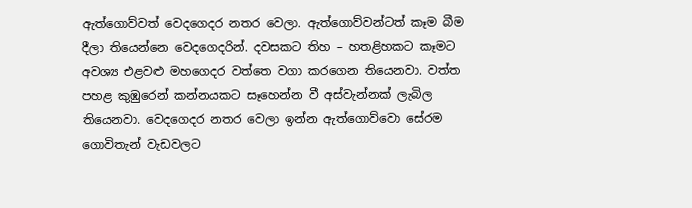ඇත්ගොව්වත් වෙදගෙදර නතර වෙලා. ඇත්ගොව්වන්ටත් කෑම බීම දීලා තියෙන්නෙ වෙදගෙදරින්. දවසකට තිහ – හතළිහකට කෑමට අවශ්‍ය එළවළු මහගෙදර වත්තෙ වගා කරගෙන තියෙනවා. වත්ත පහළ කුඹුරෙන් කන්නයකට සෑහෙන්න වී අස්වැන්නක් ලැබිල තියෙනවා. වෙදගෙදර නතර වෙලා ඉන්න ඇත්ගොව්වො සේරම ගොවිතැන් වැඩවලට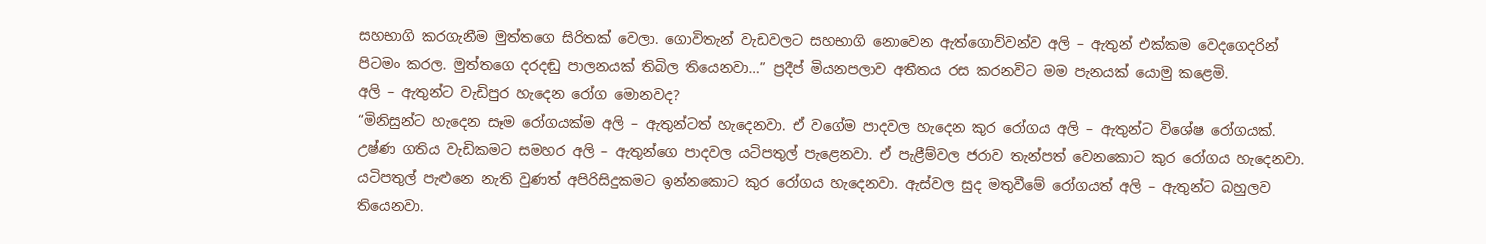සහභාගි කරගැනීම මුත්තගෙ සිරිතක් වෙලා. ගොවිතැන් වැඩවලට සහභාගි නොවෙන ඇත්ගොව්වන්ව අලි – ඇතුන් එක්කම වෙදගෙදරින් පිටමං කරල. මුත්තගෙ දරදඬු පාලනයක් තිබිල තියෙනවා…” ප්‍රදීප් මියනපලාව අතීතය රස කරනවිට මම පැනයක් යොමු කළෙමි.
අලි – ඇතුන්ට වැඩිපුර හැදෙන රෝග මොනවද?
“මිනිසුන්ට හැදෙන සෑම රෝගයක්ම අලි – ඇතුන්ටත් හැදෙනවා. ඒ වගේම පාදවල හැදෙන කුර රෝගය අලි – ඇතුන්ට විශේෂ රෝගයක්. උෂ්ණ ගතිය වැඩිකමට සමහර අලි – ඇතුන්ගෙ පාදවල යටිපතුල් පැළෙනවා. ඒ පැළීම්වල ජරාව තැන්පත් වෙනකොට කුර රෝගය හැදෙනවා. යටිපතුල් පැළුනෙ නැති වුණත් අපිරිසිදුකමට ඉන්නකොට කුර රෝගය හැදෙනවා. ඇස්වල සුද මතුවීමේ රෝගයත් අලි – ඇතුන්ට බහුලව තියෙනවා.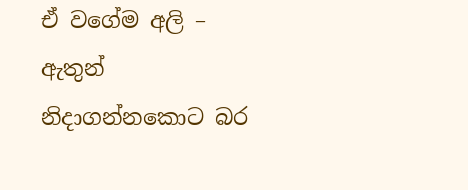ඒ වගේම අලි – ඇතුන් නිදාගන්නකොට බර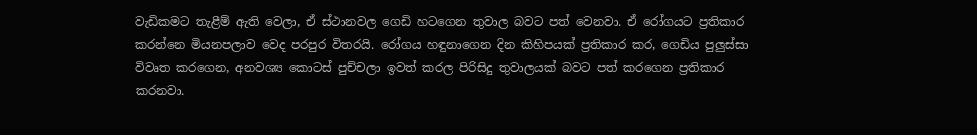වැඩිකමට තැළීම් ඇති වෙලා, ඒ ස්ථානවල ගෙඩි හටගෙන තුවාල බවට පත් වෙනවා. ඒ රෝගයට ප්‍රතිකාර කරන්නෙ මියනපලාව වෙද පරපුර විතරයි. රෝගය හඳුනාගෙන දින කිහිපයක් ප්‍රතිකාර කර, ගෙඩිය පුලුස්සා විවෘත කරගෙන, අනවශ්‍ය කොටස් පුච්චලා ඉවත් කරල පිරිසිදු තුවාලයක් බවට පත් කරගෙන ප්‍රතිකාර කරනවා.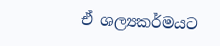ඒ ශල්‍යකර්මයට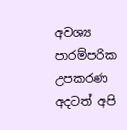අවශ්‍ය පාරම්පරික උපකරණ අදටත් අපි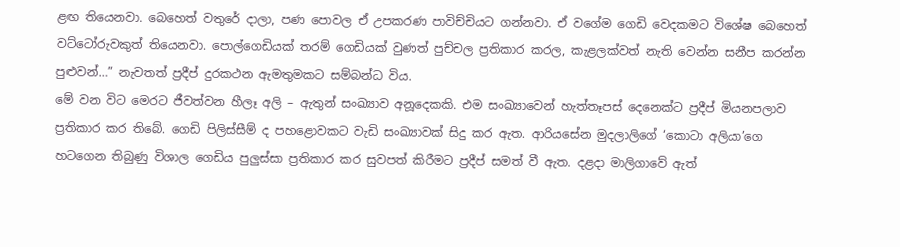ළඟ තියෙනවා. බෙහෙත් වතුරේ දාලා, පණ පොවල ඒ උපකරණ පාවිච්චියට ගන්නවා. ඒ වගේම ගෙඩි වෙදකමට විශේෂ බෙහෙත් වට්ටෝරුවකුත් තියෙනවා. පොල්ගෙඩියක් තරම් ගෙඩියක් වුණත් පුච්චල ප්‍රතිකාර කරල, කැළලක්වත් නැති වෙන්න සනීප කරන්න පුළුවන්…” නැවතත් ප්‍රදීප් දුරකථන ඇමතුමකට සම්බන්ධ විය.
මේ වන විට මෙරට ජීවත්වන හීලෑ අලි – ඇතුන් සංඛ්‍යාව අනූදෙකකි. එම සංඛ්‍යාවෙන් හැත්තෑපස් දෙනෙක්ට ප්‍රදීප් මියනපලාව ප්‍රතිකාර කර තිබේ. ගෙඩි පිලිස්සීම් ද පහළොවකට වැඩි සංඛ්‍යාවක් සිදු කර ඇත. ආරියසේන මුදලාලිගේ ‘කොටා අලියා’ගෙ හටගෙන තිබුණු විශාල ගෙඩිය පුලුස්සා ප්‍රතිකාර කර සුවපත් කිරීමට ප්‍රදීප් සමත් වී ඇත. දළදා මාලිගාවේ ඇත්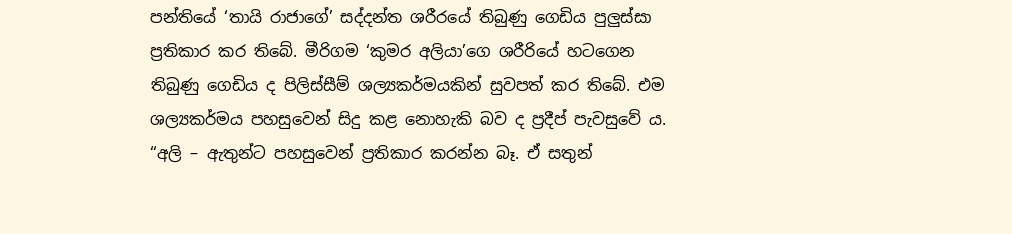පන්තියේ ‘තායි රාජාගේ’ සද්දන්ත ශරීරයේ තිබුණු ගෙඩිය පුලුස්සා ප්‍රතිකාර කර තිබේ. මීරිගම ‘කුමර අලියා’ගෙ ශරීරියේ හටගෙන තිබුණු ගෙඩිය ද පිලිස්සීම් ශල්‍යකර්මයකින් සුවපත් කර තිබේ. එම ශල්‍යකර්මය පහසුවෙන් සිදු කළ නොහැකි බව ද ප්‍රදීප් පැවසුවේ ය.
“අලි – ඇතුන්ට පහසුවෙන් ප්‍රතිකාර කරන්න බෑ. ඒ සතුන්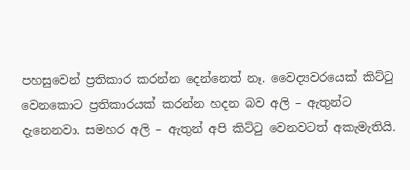පහසුවෙන් ප්‍රතිකාර කරන්න දෙන්නෙත් නෑ. වෛද්‍යවරයෙක් කිට්ටු වෙනකොට ප්‍රතිකාරයක් කරන්න හදන බව අලි – ඇතුන්ට දැනෙනවා. සමහර අලි – ඇතුන් අපි කිට්ටු වෙනවටත් අකැමැතියි.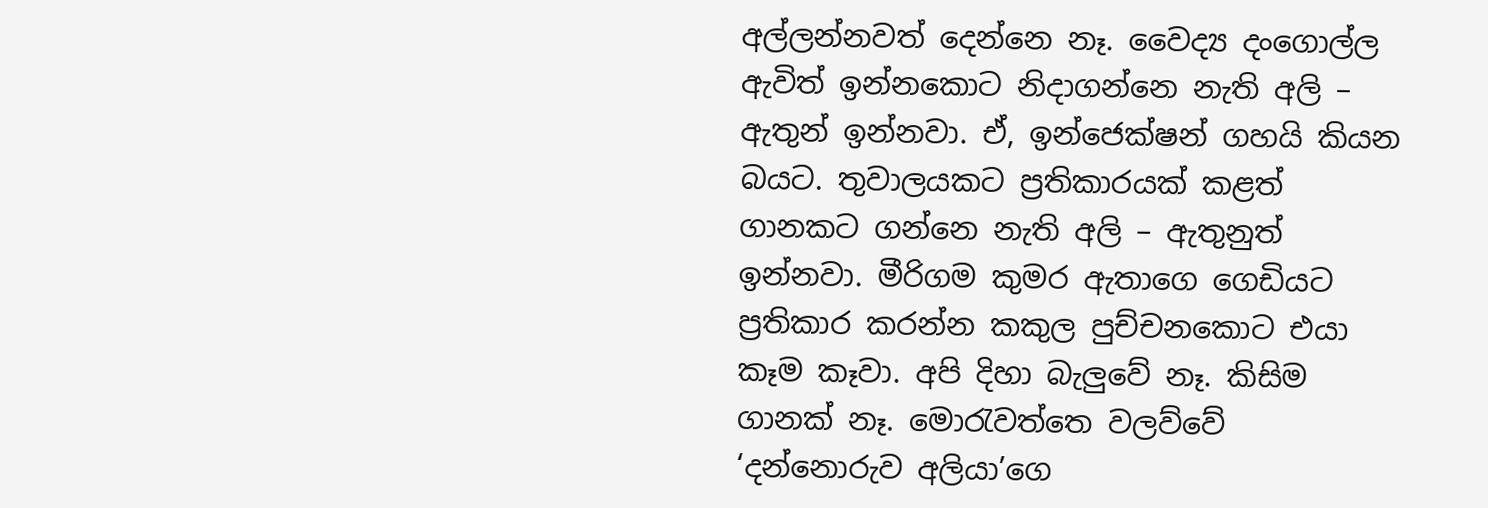අල්ලන්නවත් දෙන්නෙ නෑ. වෛද්‍ය දංගොල්ල ඇවිත් ඉන්නකොට නිදාගන්නෙ නැති අලි – ඇතුන් ඉන්නවා. ඒ, ඉන්ජෙක්ෂන් ගහයි කියන බයට. තුවාලයකට ප්‍රතිකාරයක් කළත් ගානකට ගන්නෙ නැති අලි – ඇතුනුත් ඉන්නවා. මීරිගම කුමර ඇතාගෙ ගෙඩියට ප්‍රතිකාර කරන්න කකුල පුච්චනකොට එයා කෑම කෑවා. අපි දිහා බැලුවේ නෑ. කිසිම ගානක් නෑ. මොරැවත්තෙ වලව්වේ ‘දන්නොරුව අලියා’ගෙ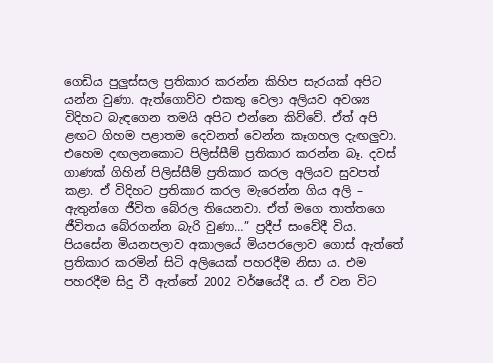ගෙඩිය පුලුස්සල ප්‍රතිකාර කරන්න කිහිප සැරයක් අපිට යන්න වුණා. ඇත්ගොව්ව එකතු වෙලා අලියව අවශ්‍ය විදිහට බැඳගෙන තමයි අපිට එන්නෙ කිව්වේ. ඒත් අපි ළඟට ගිහම පළාතම දෙවනත් වෙන්න කෑගහල දැඟලුවා. එහෙම දඟලනකොට පිලිස්සීම් ප්‍රතිකාර කරන්න බෑ. දවස් ගාණක් ගිහින් පිලිස්සීම් ප්‍රතිකාර කරල අලියව සුවපත් කළා. ඒ විදිහට ප්‍රතිකාර කරල මැරෙන්න ගිය අලි – ඇතුන්ගෙ ජීවිත බේරල තියෙනවා. ඒත් මගෙ තාත්තගෙ ජීවිතය බේරගන්න බැරි වුණා…” ප්‍රදීප් සංවේදී විය.
පියසේන මියනපලාව අකාලයේ මියපරලොව ගොස් ඇත්තේ ප්‍රතිකාර කරමින් සිටි අලියෙක් පහරදීම නිසා ය. එම පහරදීම සිදු වී ඇත්තේ 2002 වර්ෂයේදී ය. ඒ වන විට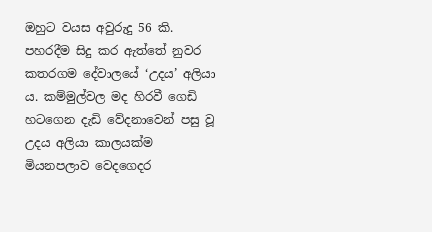ඔහුට වයස අවුරුදු 56 කි. පහරදීම සිදු කර ඇත්තේ නුවර කතරගම දේවාලයේ ‘උදය’ අලියා ය. කම්මුල්වල මද හිරවී ගෙඩි හටගෙන දැඩි වේදනාවෙන් පසු වූ උදය අලියා කාලයක්ම මියනපලාව වෙදගෙදර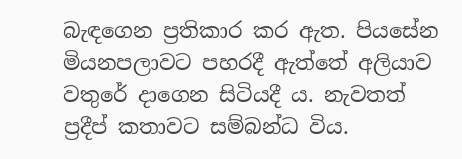බැඳගෙන ප්‍රතිකාර කර ඇත. පියසේන මියනපලාවට පහරදී ඇත්තේ අලියාව වතුරේ දාගෙන සිටියදී ය. නැවතත් ප්‍රදීප් කතාවට සම්බන්ධ විය.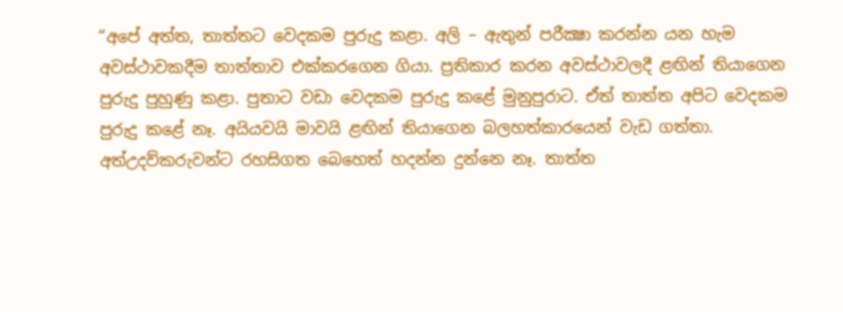“අපේ අත්ත, තාත්තට වෙදකම පුරුදු කළා. අලි – ඇතුන් පරීක්‍ෂා කරන්න යන හැම අවස්ථාවකදීම තාත්තාව එක්කරගෙන ගියා. ප්‍රතිකාර කරන අවස්ථාවලදී ළඟින් තියාගෙන පුරුදු පුහුණු කළා. පුතාට වඩා වෙදකම පුරුදු කළේ මුනුපුරාට. ඒත් තාත්ත අපිට වෙදකම පුරුදු කළේ නෑ. අයියවයි මාවයි ළඟින් තියාගෙන බලහත්කාරයෙන් වැඩ ගත්තා. අත්උදව්කරුවන්ට රහසිගත බෙහෙත් හදන්න දුන්නෙ නෑ. තාත්ත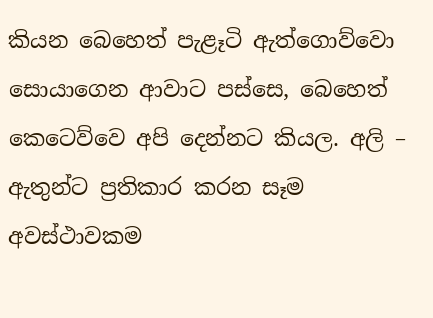කියන බෙහෙත් පැළෑටි ඇත්ගොව්වො සොයාගෙන ආවාට පස්සෙ, බෙහෙත් කෙටෙව්වෙ අපි දෙන්නට කියල. අලි – ඇතුන්ට ප්‍රතිකාර කරන සෑම අවස්ථාවකම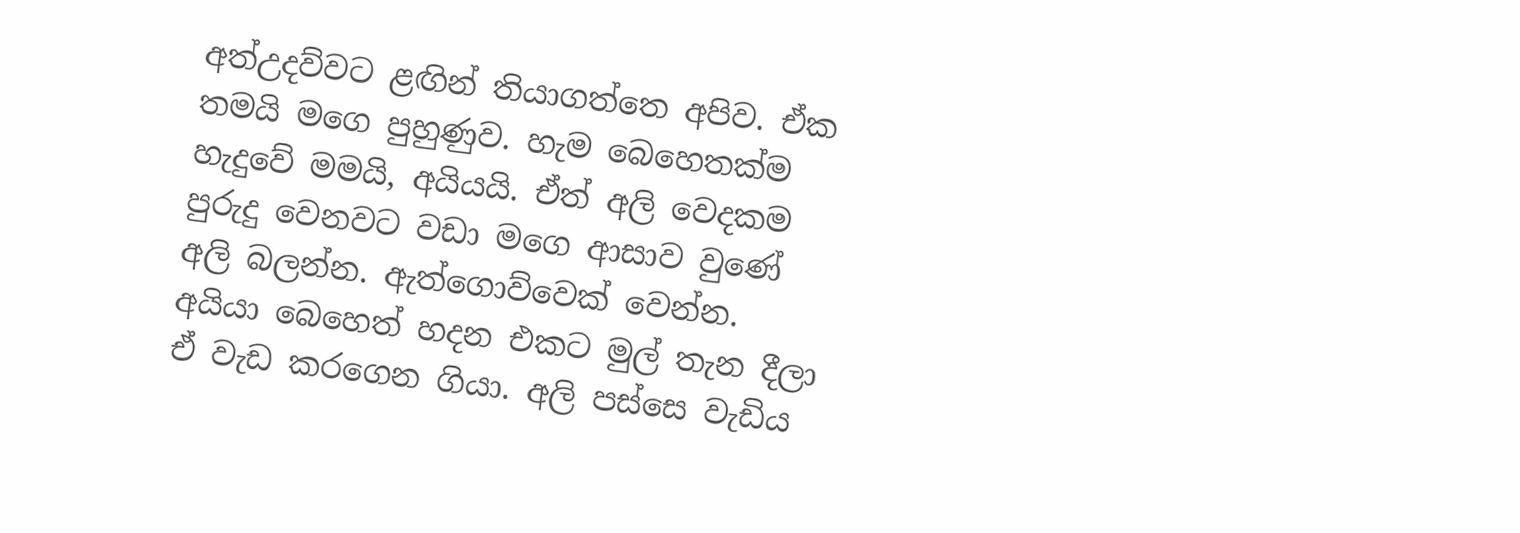අත්උදව්වට ළඟින් තියාගත්තෙ අපිව. ඒක තමයි මගෙ පුහුණුව. හැම බෙහෙතක්ම හැදුවේ මමයි, අයියයි. ඒත් අලි වෙදකම පුරුදු වෙනවට වඩා මගෙ ආසාව වුණේ අලි බලන්න. ඇත්ගොව්වෙක් වෙන්න. අයියා බෙහෙත් හදන එකට මුල් තැන දීලා ඒ වැඩ කරගෙන ගියා. අලි පස්සෙ වැඩිය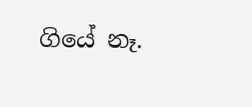ගියේ නෑ.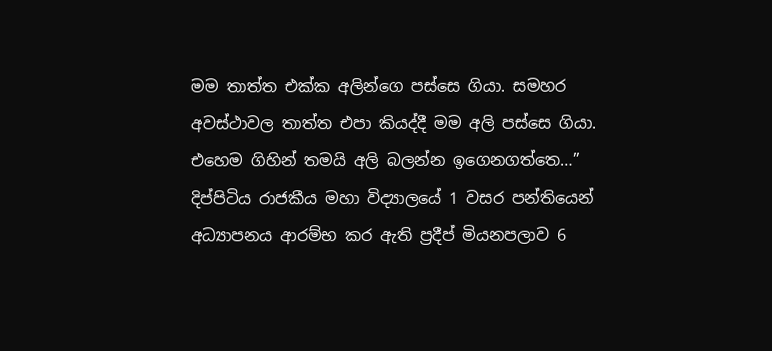මම තාත්ත එක්ක අලින්ගෙ පස්සෙ ගියා. සමහර අවස්ථාවල තාත්ත එපා කියද්දී මම අලි පස්සෙ ගියා. එහෙම ගිහින් තමයි අලි බලන්න ඉගෙනගත්තෙ…” දිප්පිටිය රාජකීය මහා විද්‍යාලයේ 1 වසර පන්තියෙන් අධ්‍යාපනය ආරම්භ කර ඇති ප්‍රදීප් මියනපලාව 6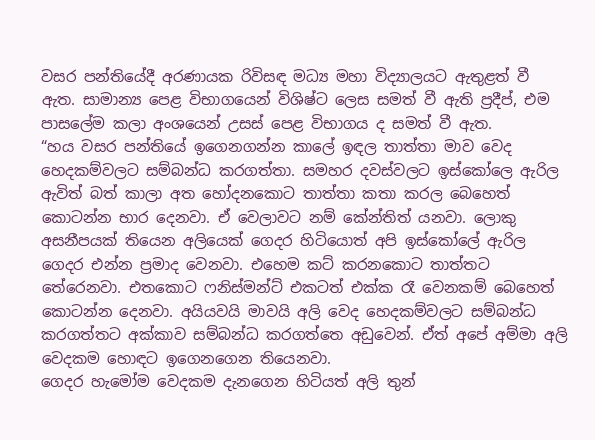වසර පන්තියේදී අරණායක රිවිසඳ මධ්‍ය මහා විද්‍යාලයට ඇතුළත් වී ඇත. සාමාන්‍ය පෙළ විභාගයෙන් විශිෂ්ට ලෙස සමත් වී ඇති ප්‍රදීප්, එම පාසලේම කලා අංශයෙන් උසස් පෙළ විභාගය ද සමත් වී ඇත.
“හය වසර පන්තියේ ඉගෙනගන්න කාලේ ඉඳල තාත්තා මාව වෙද හෙදකම්වලට සම්බන්ධ කරගත්තා. සමහර දවස්වලට ඉස්කෝලෙ ඇරිල ඇවිත් බත් කාලා අත හෝදනකොට තාත්තා කතා කරල බෙහෙත් කොටන්න භාර දෙනවා. ඒ වෙලාවට නම් කේන්තිත් යනවා. ලොකු අසනීපයක් තියෙන අලියෙක් ගෙදර හිටියොත් අපි ඉස්කෝලේ ඇරිල ගෙදර එන්න ප්‍රමාද වෙනවා. එහෙම කට් කරනකොට තාත්තට තේරෙනවා. එතකොට ෆනිස්මන්ට් එකටත් එක්ක රෑ වෙනකම් බෙහෙත් කොටන්න දෙනවා. අයියවයි මාවයි අලි වෙද හෙදකම්වලට සම්බන්ධ කරගත්තට අක්කාව සම්බන්ධ කරගත්තෙ අඩුවෙන්. ඒත් අපේ අම්මා අලි වෙදකම හොඳට ඉගෙනගෙන තියෙනවා.
ගෙදර හැමෝම වෙදකම දැනගෙන හිටියත් අලි තුන්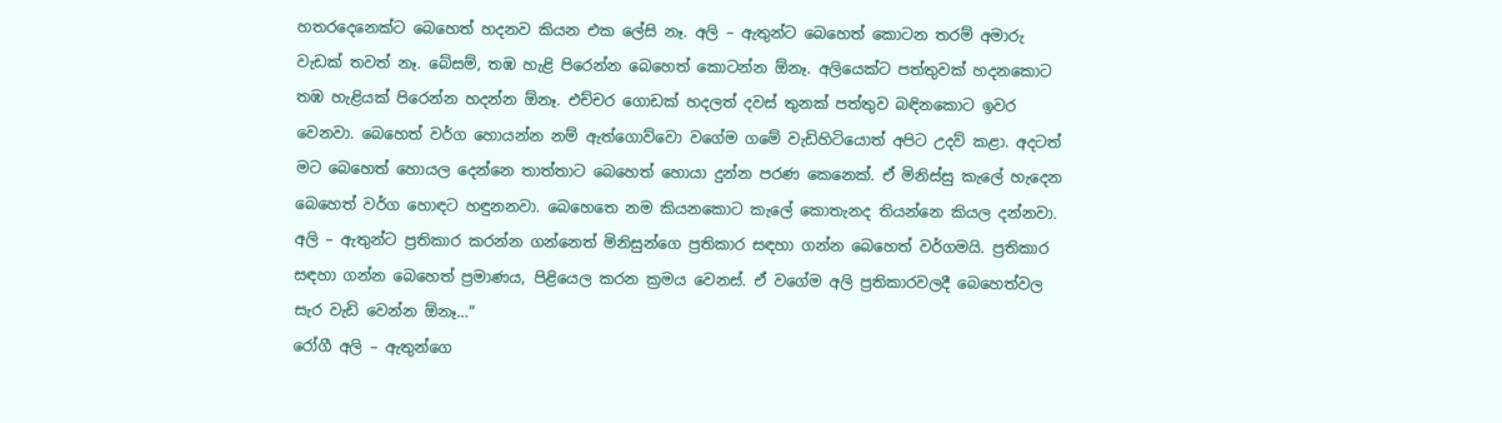හතරදෙනෙක්ට බෙහෙත් හදනව කියන එක ලේසි නෑ. අලි – ඇතුන්ට බෙහෙත් කොටන තරම් අමාරු වැඩක් තවත් නෑ. බේසම්, තඹ හැළි පිරෙන්න බෙහෙත් කොටන්න ඕනෑ. අලියෙක්ට පත්තුවක් හදනකොට තඹ හැළියක් පිරෙන්න හදන්න ඕනෑ. එච්චර ගොඩක් හදලත් දවස් තුනක් පත්තුව බඳිනකොට ඉවර වෙනවා. බෙහෙත් වර්ග හොයන්න නම් ඇත්ගොව්වො වගේම ගමේ වැඩිහිටියොත් අපිට උදව් කළා. අදටත් මට බෙහෙත් හොයල දෙන්නෙ තාත්තාට බෙහෙත් හොයා දුන්න පරණ කෙනෙක්. ඒ මිනිස්සු කැලේ හැදෙන බෙහෙත් වර්ග හොඳට හඳුනනවා. බෙහෙතෙ නම කියනකොට කැලේ කොතැනද තියන්නෙ කියල දන්නවා. අලි – ඇතුන්ට ප්‍රතිකාර කරන්න ගන්නෙත් මිනිසුන්ගෙ ප්‍රතිකාර සඳහා ගන්න බෙහෙත් වර්ගමයි. ප්‍රතිකාර සඳහා ගන්න බෙහෙත් ප්‍රමාණය, පිළියෙල කරන ක්‍රමය වෙනස්. ඒ වගේම අලි ප්‍රතිකාරවලදී බෙහෙත්වල සැර වැඩි වෙන්න ඕනෑ…”
රෝගී අලි – ඇතුන්ගෙ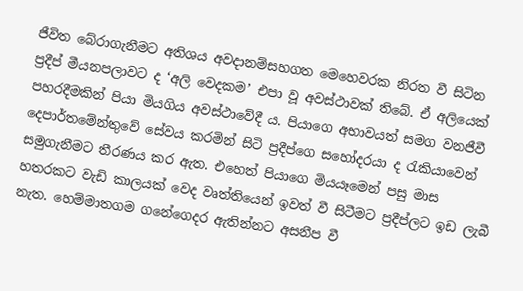ජීවිත බේරාගැනීමට අතිශය අවදානම්සහගත මෙහෙවරක නිරත වී සිටින ප්‍රදීප් මීයනපලාවට ද ‘අලි වෙදකම’ එපා වූ අවස්ථාවක් තිබේ. ඒ අලියෙක් පහරදීමකින් පියා මියගිය අවස්ථාවේදී ය. පියාගෙ අභාවයත් සමග වනජීවී දෙපාර්තමේන්තුවේ සේවය කරමින් සිටි ප්‍රදීප්ගෙ සහෝදරයා ද රැකියාවෙන් සමුගැනීමට තීරණය කර ඇත. එහෙත් පියාගෙ මියයෑමෙන් පසු මාස හතරකට වැඩි කාලයක් වෙද වෘත්තියෙන් ඉවත් වී සිටීමට ප්‍රදීප්ලට ඉඩ ලැබී නැත. හෙම්මාතගම ගනේගෙදර ඇතින්නට අසනීප වී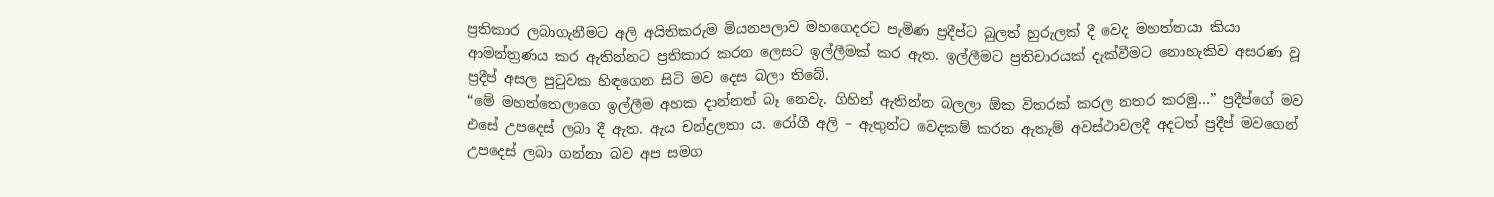ප්‍රතිකාර ලබාගැනීමට අලි අයිතිකරුම මියනපලාව මහගෙදරට පැමිණ ප්‍රදීප්ට බුලත් හුරුලක් දී වෙද මහත්තයා කියා ආමන්ත්‍රණය කර ඇතින්නට ප්‍රතිකාර කරන ලෙසට ඉල්ලීමක් කර ඇත. ඉල්ලීමට ප්‍රතිචාරයක් දැක්වීමට නොහැකිව අසරණ වූ ප්‍රදීප් අසල පුටුවක හිඳගෙන සිටි මව දෙස බලා තිබේ.
“මේ මහත්තෙලාගෙ ඉල්ලීම අහක දාන්නත් බෑ නෙවැ. ගිහින් ඇතින්න බලලා ඕක විතරක් කරල නතර කරමු…” ප්‍රදීප්ගේ මව එසේ උපදෙස් ලබා දී ඇත. ඇය චන්ද්‍රලතා ය. රෝගී අලි – ඇතුන්ට වෙදකම් කරන ඇතැම් අවස්ථාවලදී අදටත් ප්‍රදීප් මවගෙන් උපදෙස් ලබා ගන්නා බව අප සමග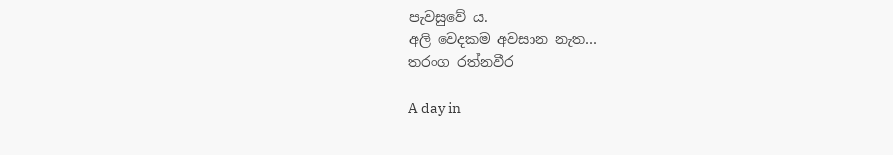පැවසුවේ ය.
අලි වෙදකම අවසාන නැත…
තරංග රත්නවීර

A day in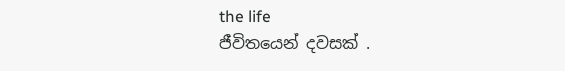the life
ජීවිතයෙන් දවසක් .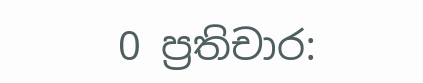0 ප්‍රතිචාර: